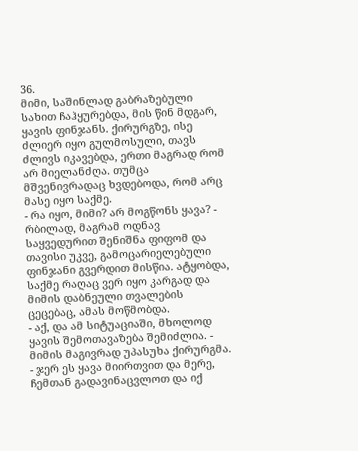36.
მიმი, საშინლად გაბრაზებული სახით ჩაჰყურებდა, მის წინ მდგარ, ყავის ფინჯანს. ქირურგზე, ისე ძლიერ იყო გულმოსული, თავს ძლივს იკავებდა, ერთი მაგრად რომ არ მიელანძღა. თუმცა მშვენივრადაც ხვდებოდა, რომ არც მასე იყო საქმე.
- რა იყო, მიმი? არ მოგწონს ყავა? - რბილად, მაგრამ ოდნავ საყვედურით შენიშნა ფიფომ და თავისი უკვე, გამოცარიელებული ფინჯანი გვერდით მისწია. ატყობდა, საქმე რაღაც ვერ იყო კარგად და მიმის დაბნეული თვალების ცეცებაც, ამას მოწმობდა.
- აქ, და ამ სიტუაციაში, მხოლოდ ყავის შემოთავაზება შემიძლია. - მიმის მაგივრად უპასუხა ქირურგმა. - ჯერ ეს ყავა მიირთვით და მერე, ჩემთან გადავინაცვლოთ და იქ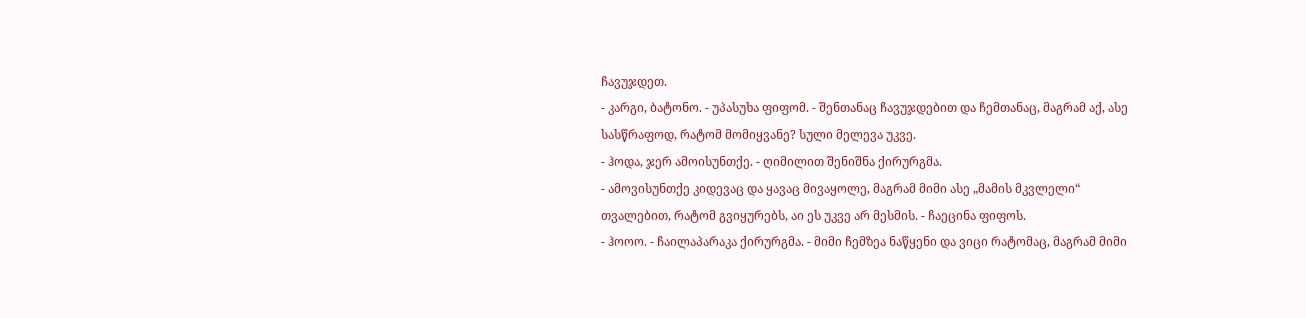ჩავუჯდეთ.
- კარგი, ბატონო. - უპასუხა ფიფომ. - შენთანაც ჩავუჯდებით და ჩემთანაც, მაგრამ აქ, ასე სასწრაფოდ, რატომ მომიყვანე? სული მელევა უკვე.
- ჰოდა, ჯერ ამოისუნთქე. - ღიმილით შენიშნა ქირურგმა.
- ამოვისუნთქე კიდევაც და ყავაც მივაყოლე, მაგრამ მიმი ასე „მამის მკვლელი“ თვალებით, რატომ გვიყურებს, აი ეს უკვე არ მესმის. - ჩაეცინა ფიფოს.
- ჰოოო. - ჩაილაპარაკა ქირურგმა. - მიმი ჩემზეა ნაწყენი და ვიცი რატომაც, მაგრამ მიმი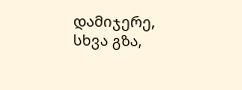დამიჯერე, სხვა გზა,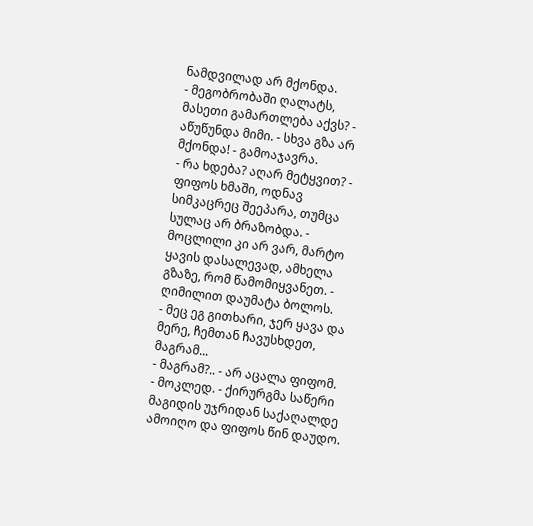ნამდვილად არ მქონდა.
- მეგობრობაში ღალატს, მასეთი გამართლება აქვს? - აწუწუნდა მიმი. - სხვა გზა არ მქონდა! - გამოაჯავრა.
- რა ხდება? აღარ მეტყვით? - ფიფოს ხმაში, ოდნავ სიმკაცრეც შეეპარა, თუმცა სულაც არ ბრაზობდა. - მოცლილი კი არ ვარ, მარტო ყავის დასალევად, ამხელა გზაზე, რომ წამომიყვანეთ. - ღიმილით დაუმატა ბოლოს.
- მეც ეგ გითხარი, ჯერ ყავა და მერე, ჩემთან ჩავუსხდეთ, მაგრამ...
- მაგრამ?.. - არ აცალა ფიფომ.
- მოკლედ. - ქირურგმა საწერი მაგიდის უჯრიდან საქაღალდე ამოიღო და ფიფოს წინ დაუდო.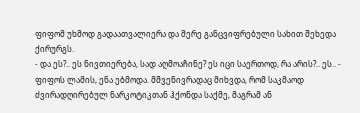ფიფომ უხმოდ გადაათვალიერა და მერე განცვიფრებული სახით შეხედა ქირურგს.
- და ეს?.. ეს ნივთიერება, სად აღმოაჩინე? ეს იცი საერთოდ, რა არის?.. ეს.. - ფიფოს ლამის, ენა ებმოდა. მშვენივრადაც მიხვდა, რომ საკმაოდ ძვირადღირებულ ნარკოტიკთან ჰქონდა საქმე, მაგრამ ან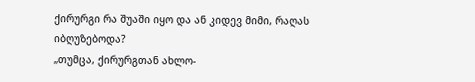ქირურგი რა შუაში იყო და ან კიდევ მიმი, რაღას იბღუზებოდა?
„თუმცა, ქირურგთან ახლო-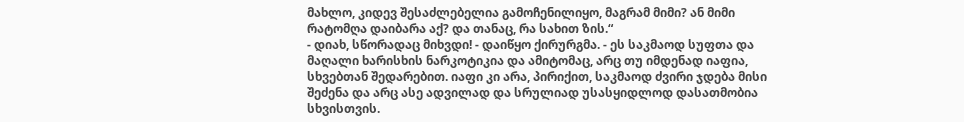მახლო, კიდევ შესაძლებელია გამოჩენილიყო, მაგრამ მიმი? ან მიმი რატომღა დაიბარა აქ? და თანაც, რა სახით ზის.“
- დიახ, სწორადაც მიხვდი! - დაიწყო ქირურგმა. - ეს საკმაოდ სუფთა და მაღალი ხარისხის ნარკოტიკია და ამიტომაც, არც თუ იმდენად იაფია, სხვებთან შედარებით. იაფი კი არა, პირიქით, საკმაოდ ძვირი ჯდება მისი შეძენა და არც ასე ადვილად და სრულიად უსასყიდლოდ დასათმობია სხვისთვის.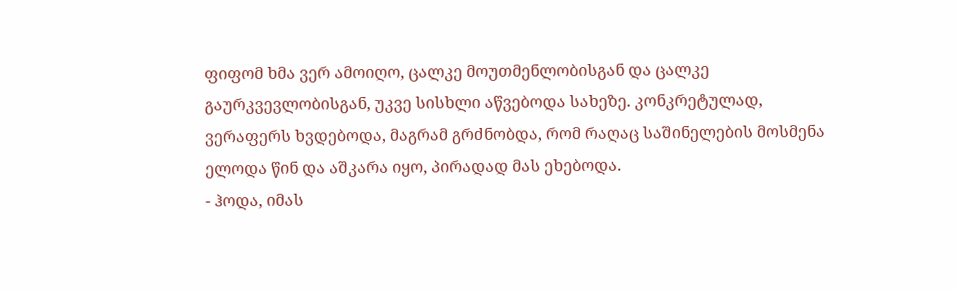ფიფომ ხმა ვერ ამოიღო, ცალკე მოუთმენლობისგან და ცალკე გაურკვევლობისგან, უკვე სისხლი აწვებოდა სახეზე. კონკრეტულად, ვერაფერს ხვდებოდა, მაგრამ გრძნობდა, რომ რაღაც საშინელების მოსმენა ელოდა წინ და აშკარა იყო, პირადად მას ეხებოდა.
- ჰოდა, იმას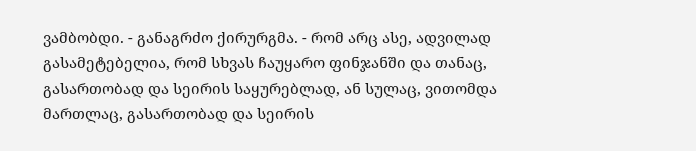ვამბობდი. - განაგრძო ქირურგმა. - რომ არც ასე, ადვილად გასამეტებელია, რომ სხვას ჩაუყარო ფინჯანში და თანაც, გასართობად და სეირის საყურებლად, ან სულაც, ვითომდა მართლაც, გასართობად და სეირის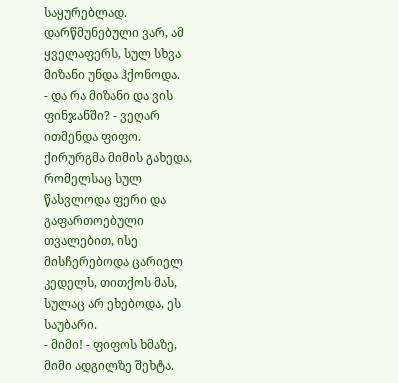საყურებლად. დარწმუნებული ვარ, ამ ყველაფერს, სულ სხვა მიზანი უნდა ჰქონოდა.
- და რა მიზანი და ვის ფინჯანში? - ვეღარ ითმენდა ფიფო.
ქირურგმა მიმის გახედა, რომელსაც სულ წასვლოდა ფერი და გაფართოებული თვალებით, ისე მისჩერებოდა ცარიელ კედელს, თითქოს მას, სულაც არ ეხებოდა, ეს საუბარი.
- მიმი! - ფიფოს ხმაზე, მიმი ადგილზე შეხტა.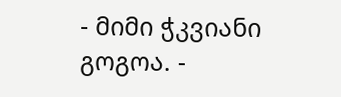- მიმი ჭკვიანი გოგოა. -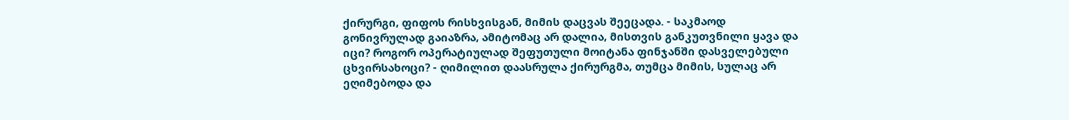ქირურგი, ფიფოს რისხვისგან, მიმის დაცვას შეეცადა. - საკმაოდ გონივრულად გაიაზრა, ამიტომაც არ დალია, მისთვის განკუთვნილი ყავა და იცი? როგორ ოპერატიულად შეფუთული მოიტანა ფინჯანში დასველებული ცხვირსახოცი? - ღიმილით დაასრულა ქირურგმა, თუმცა მიმის, სულაც არ ეღიმებოდა და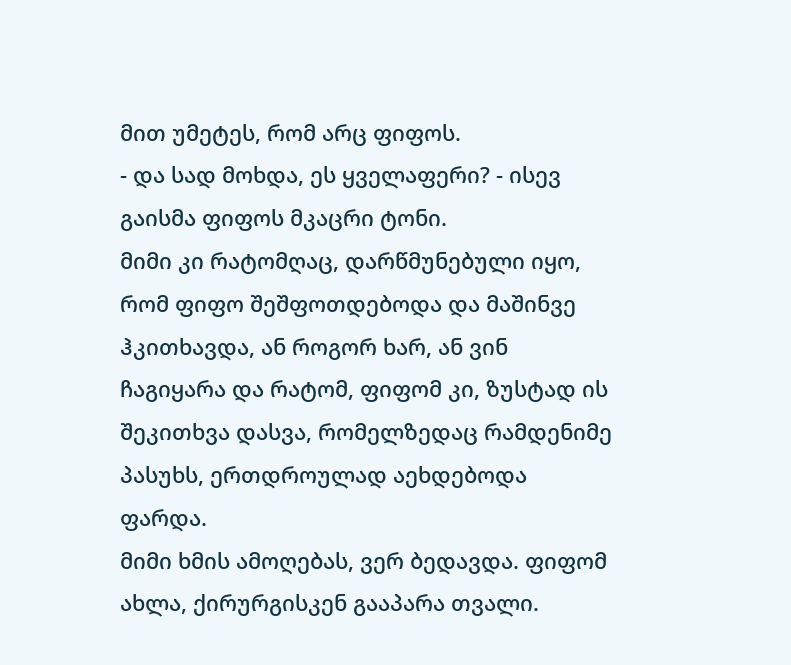მით უმეტეს, რომ არც ფიფოს.
- და სად მოხდა, ეს ყველაფერი? - ისევ გაისმა ფიფოს მკაცრი ტონი.
მიმი კი რატომღაც, დარწმუნებული იყო, რომ ფიფო შეშფოთდებოდა და მაშინვე ჰკითხავდა, ან როგორ ხარ, ან ვინ ჩაგიყარა და რატომ, ფიფომ კი, ზუსტად ის შეკითხვა დასვა, რომელზედაც რამდენიმე პასუხს, ერთდროულად აეხდებოდა ფარდა.
მიმი ხმის ამოღებას, ვერ ბედავდა. ფიფომ ახლა, ქირურგისკენ გააპარა თვალი.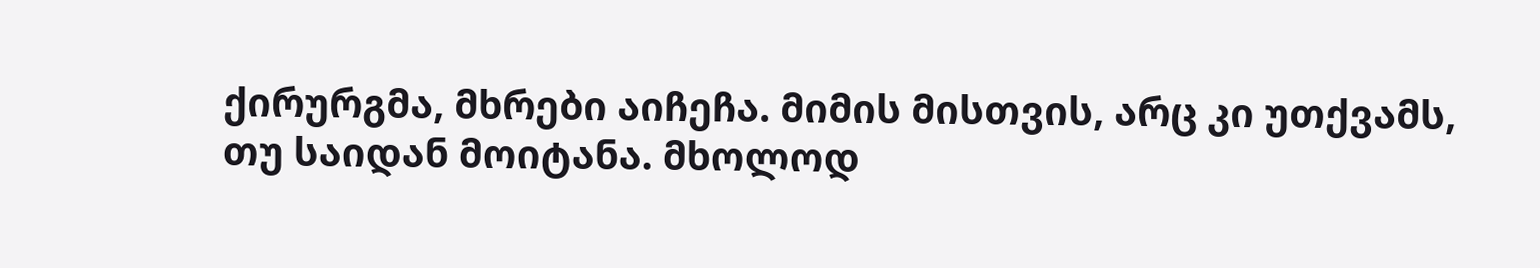ქირურგმა, მხრები აიჩეჩა. მიმის მისთვის, არც კი უთქვამს, თუ საიდან მოიტანა. მხოლოდ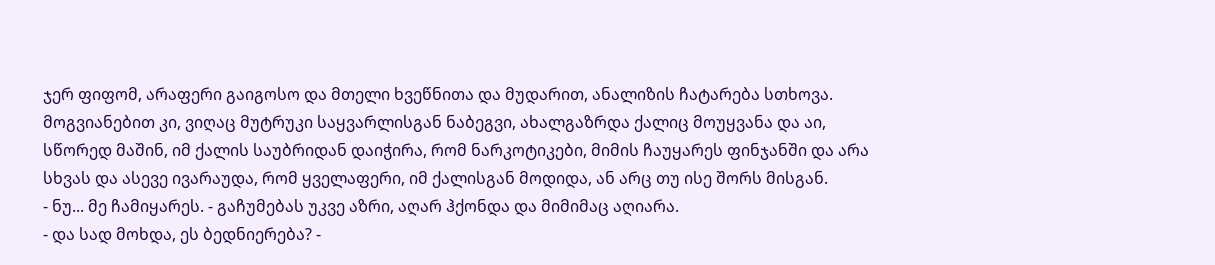ჯერ ფიფომ, არაფერი გაიგოსო და მთელი ხვეწნითა და მუდარით, ანალიზის ჩატარება სთხოვა. მოგვიანებით კი, ვიღაც მუტრუკი საყვარლისგან ნაბეგვი, ახალგაზრდა ქალიც მოუყვანა და აი, სწორედ მაშინ, იმ ქალის საუბრიდან დაიჭირა, რომ ნარკოტიკები, მიმის ჩაუყარეს ფინჯანში და არა სხვას და ასევე ივარაუდა, რომ ყველაფერი, იმ ქალისგან მოდიდა, ან არც თუ ისე შორს მისგან.
- ნუ... მე ჩამიყარეს. - გაჩუმებას უკვე აზრი, აღარ ჰქონდა და მიმიმაც აღიარა.
- და სად მოხდა, ეს ბედნიერება? -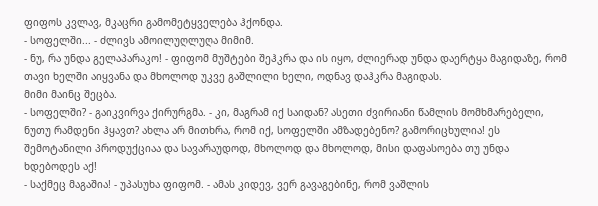ფიფოს კვლავ, მკაცრი გამომეტყველება ჰქონდა.
- სოფელში... - ძლივს ამოილუღლუღა მიმიმ.
- ნუ, რა უნდა გელაპარაკო! - ფიფომ მუშტები შეჰკრა და ის იყო, ძლიერად უნდა დაერტყა მაგიდაზე, რომ თავი ხელში აიყვანა და მხოლოდ უკვე გაშლილი ხელი, ოდნავ დაჰკრა მაგიდას.
მიმი მაინც შეცბა.
- სოფელში? - გაიკვირვა ქირურგმა. - კი, მაგრამ იქ საიდან? ასეთი ძვირიანი წამლის მომხმარებელი, ნუთუ რამდენი ჰყავთ? ახლა არ მითხრა, რომ იქ, სოფელში ამზადებენო? გამორიცხულია! ეს შემოტანილი პროდუქციაა და სავარაუდოდ, მხოლოდ და მხოლოდ, მისი დაფასოება თუ უნდა ხდებოდეს აქ!
- საქმეც მაგაშია! - უპასუხა ფიფომ. - ამას კიდევ, ვერ გავაგებინე, რომ ვაშლის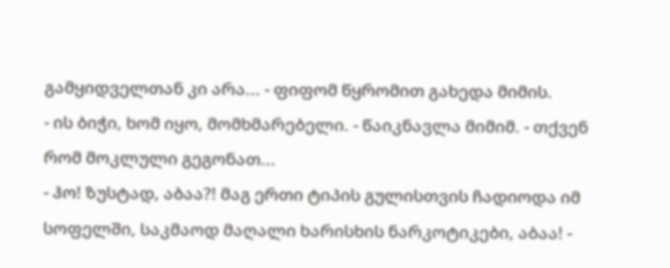გამყიდველთან კი არა... - ფიფომ წყრომით გახედა მიმის.
- ის ბიჭი, ხომ იყო, მომხმარებელი. - წაიკნავლა მიმიმ. - თქვენ რომ მოკლული გეგონათ...
- ჰო! ზუსტად, აბაა?! მაგ ერთი ტიპის გულისთვის ჩადიოდა იმ სოფელში, საკმაოდ მაღალი ხარისხის ნარკოტიკები, აბაა! -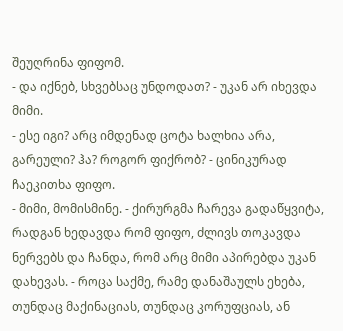შეუღრინა ფიფომ.
- და იქნებ, სხვებსაც უნდოდათ? - უკან არ იხევდა მიმი.
- ესე იგი? არც იმდენად ცოტა ხალხია არა, გარეული? ჰა? როგორ ფიქრობ? - ცინიკურად ჩაეკითხა ფიფო.
- მიმი, მომისმინე. - ქირურგმა ჩარევა გადაწყვიტა, რადგან ხედავდა რომ ფიფო, ძლივს თოკავდა ნერვებს და ჩანდა, რომ არც მიმი აპირებდა უკან დახევას. - როცა საქმე, რამე დანაშაულს ეხება, თუნდაც მაქინაციას, თუნდაც კორუფციას, ან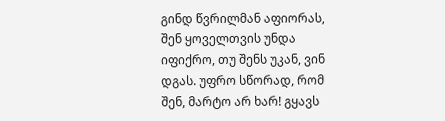გინდ წვრილმან აფიორას, შენ ყოველთვის უნდა იფიქრო, თუ შენს უკან, ვინ დგას. უფრო სწორად, რომ შენ, მარტო არ ხარ! გყავს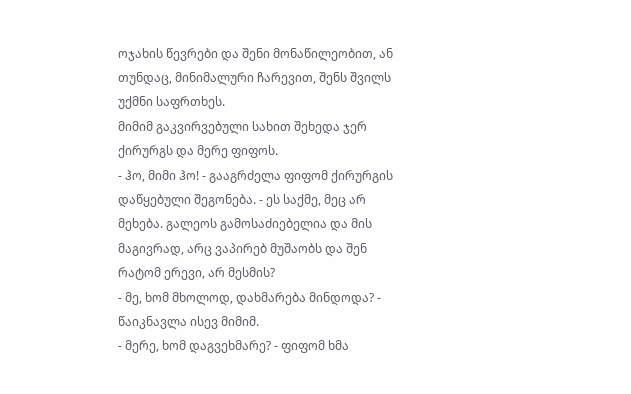ოჯახის წევრები და შენი მონაწილეობით, ან თუნდაც, მინიმალური ჩარევით, შენს შვილს უქმნი საფრთხეს.
მიმიმ გაკვირვებული სახით შეხედა ჯერ ქირურგს და მერე ფიფოს.
- ჰო, მიმი ჰო! - გააგრძელა ფიფომ ქირურგის დაწყებული შეგონება. - ეს საქმე, მეც არ მეხება. გალეოს გამოსაძიებელია და მის მაგივრად, არც ვაპირებ მუშაობს და შენ რატომ ერევი, არ მესმის?
- მე, ხომ მხოლოდ, დახმარება მინდოდა? - წაიკნავლა ისევ მიმიმ.
- მერე, ხომ დაგვეხმარე? - ფიფომ ხმა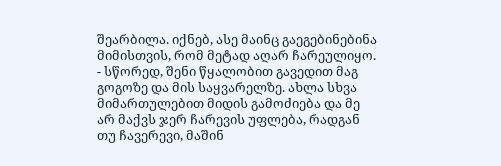შეარბილა. იქნებ, ასე მაინც გაეგებინებინა მიმისთვის, რომ მეტად აღარ ჩარეულიყო. - სწორედ, შენი წყალობით გავედით მაგ გოგოზე და მის საყვარელზე. ახლა სხვა მიმართულებით მიდის გამოძიება და მე არ მაქვს ჯერ ჩარევის უფლება, რადგან თუ ჩავერევი, მაშინ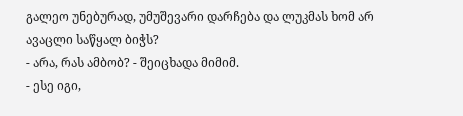გალეო უნებურად, უმუშევარი დარჩება და ლუკმას ხომ არ ავაცლი საწყალ ბიჭს?
- არა, რას ამბობ? - შეიცხადა მიმიმ.
- ესე იგი,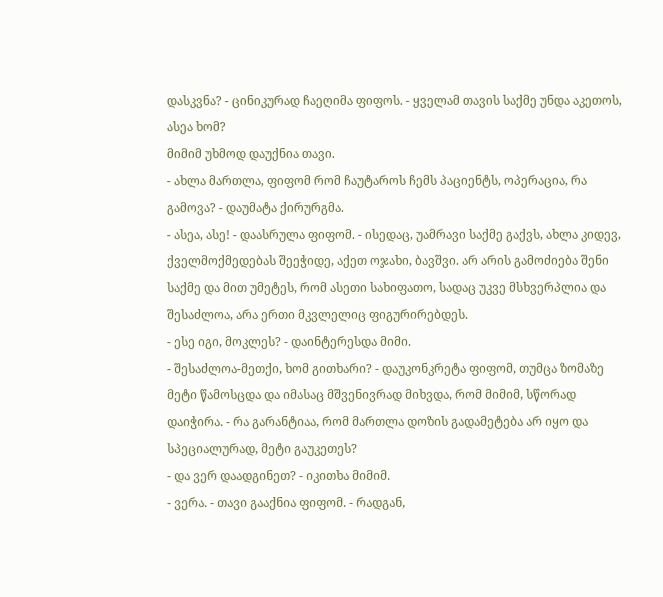დასკვნა? - ცინიკურად ჩაეღიმა ფიფოს. - ყველამ თავის საქმე უნდა აკეთოს, ასეა ხომ?
მიმიმ უხმოდ დაუქნია თავი.
- ახლა მართლა, ფიფომ რომ ჩაუტაროს ჩემს პაციენტს, ოპერაცია, რა გამოვა? - დაუმატა ქირურგმა.
- ასეა, ასე! - დაასრულა ფიფომ. - ისედაც, უამრავი საქმე გაქვს, ახლა კიდევ, ქველმოქმედებას შეეჭიდე, აქეთ ოჯახი, ბავშვი. არ არის გამოძიება შენი საქმე და მით უმეტეს, რომ ასეთი სახიფათო, სადაც უკვე მსხვერპლია და შესაძლოა, არა ერთი მკვლელიც ფიგურირებდეს.
- ესე იგი, მოკლეს? - დაინტერესდა მიმი.
- შესაძლოა-მეთქი, ხომ გითხარი? - დაუკონკრეტა ფიფომ, თუმცა ზომაზე მეტი წამოსცდა და იმასაც მშვენივრად მიხვდა, რომ მიმიმ, სწორად დაიჭირა. - რა გარანტიაა, რომ მართლა დოზის გადამეტება არ იყო და სპეციალურად, მეტი გაუკეთეს?
- და ვერ დაადგინეთ? - იკითხა მიმიმ.
- ვერა. - თავი გააქნია ფიფომ. - რადგან,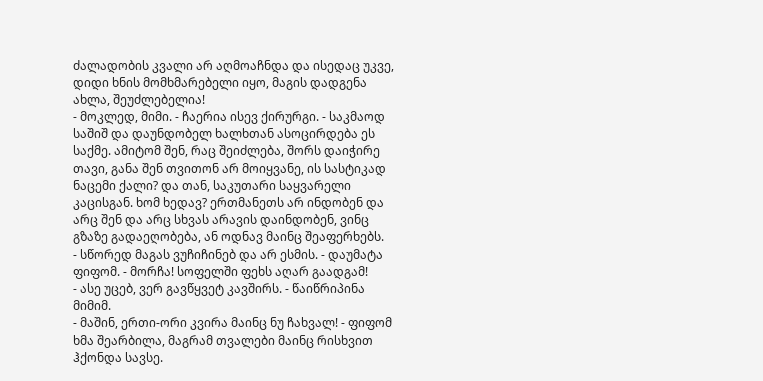ძალადობის კვალი არ აღმოაჩნდა და ისედაც უკვე, დიდი ხნის მომხმარებელი იყო, მაგის დადგენა ახლა, შეუძლებელია!
- მოკლედ, მიმი. - ჩაერია ისევ ქირურგი. - საკმაოდ საშიშ და დაუნდობელ ხალხთან ასოცირდება ეს საქმე. ამიტომ შენ, რაც შეიძლება, შორს დაიჭირე თავი, განა შენ თვითონ არ მოიყვანე, ის სასტიკად ნაცემი ქალი? და თან, საკუთარი საყვარელი კაცისგან. ხომ ხედავ? ერთმანეთს არ ინდობენ და არც შენ და არც სხვას არავის დაინდობენ, ვინც გზაზე გადაეღობება, ან ოდნავ მაინც შეაფერხებს.
- სწორედ მაგას ვუჩიჩინებ და არ ესმის. - დაუმატა ფიფომ. - მორჩა! სოფელში ფეხს აღარ გაადგამ!
- ასე უცებ, ვერ გავწყვეტ კავშირს. - წაიწრიპინა მიმიმ.
- მაშინ, ერთი-ორი კვირა მაინც ნუ ჩახვალ! - ფიფომ ხმა შეარბილა, მაგრამ თვალები მაინც რისხვით ჰქონდა სავსე.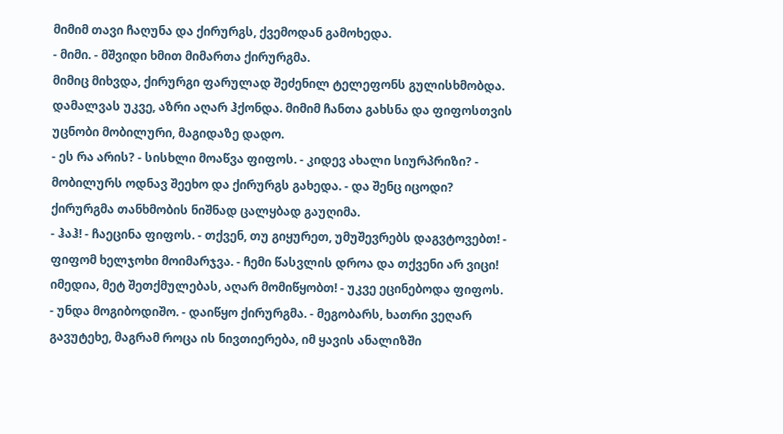მიმიმ თავი ჩაღუნა და ქირურგს, ქვემოდან გამოხედა.
- მიმი. - მშვიდი ხმით მიმართა ქირურგმა.
მიმიც მიხვდა, ქირურგი ფარულად შეძენილ ტელეფონს გულისხმობდა. დამალვას უკვე, აზრი აღარ ჰქონდა. მიმიმ ჩანთა გახსნა და ფიფოსთვის უცნობი მობილური, მაგიდაზე დადო.
- ეს რა არის? - სისხლი მოაწვა ფიფოს. - კიდევ ახალი სიურპრიზი? - მობილურს ოდნავ შეეხო და ქირურგს გახედა. - და შენც იცოდი?
ქირურგმა თანხმობის ნიშნად ცალყბად გაუღიმა.
- ჰაჰ! - ჩაეცინა ფიფოს. - თქვენ, თუ გიყურეთ, უმუშევრებს დაგვტოვებთ! - ფიფომ ხელჯოხი მოიმარჯვა. - ჩემი წასვლის დროა და თქვენი არ ვიცი! იმედია, მეტ შეთქმულებას, აღარ მომიწყობთ! - უკვე ეცინებოდა ფიფოს.
- უნდა მოგიბოდიშო. - დაიწყო ქირურგმა. - მეგობარს, ხათრი ვეღარ გავუტეხე, მაგრამ როცა ის ნივთიერება, იმ ყავის ანალიზში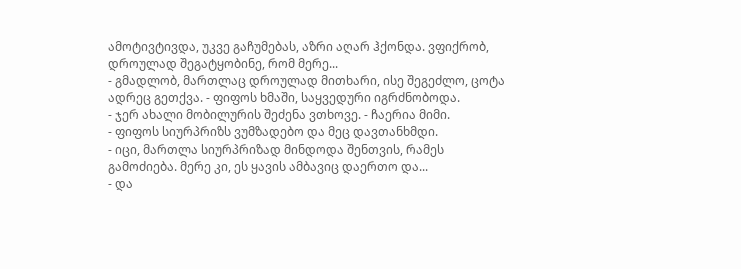ამოტივტივდა, უკვე გაჩუმებას, აზრი აღარ ჰქონდა. ვფიქრობ, დროულად შეგატყობინე, რომ მერე...
- გმადლობ, მართლაც დროულად მითხარი, ისე შეგეძლო, ცოტა ადრეც გეთქვა. - ფიფოს ხმაში, საყვედური იგრძნობოდა.
- ჯერ ახალი მობილურის შეძენა ვთხოვე. - ჩაერია მიმი.
- ფიფოს სიურპრიზს ვუმზადებო და მეც დავთანხმდი.
- იცი, მართლა სიურპრიზად მინდოდა შენთვის, რამეს გამოძიება. მერე კი, ეს ყავის ამბავიც დაერთო და...
- და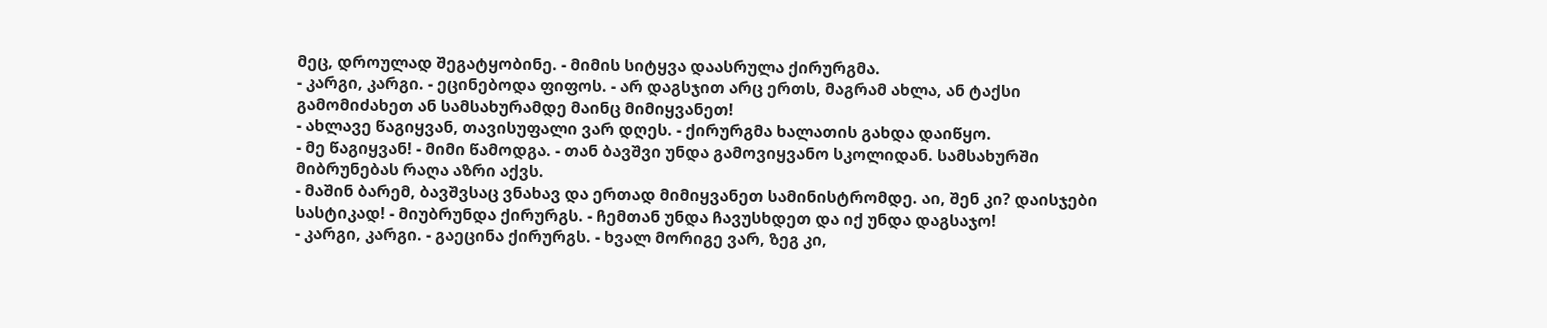მეც, დროულად შეგატყობინე. - მიმის სიტყვა დაასრულა ქირურგმა.
- კარგი, კარგი. - ეცინებოდა ფიფოს. - არ დაგსჯით არც ერთს, მაგრამ ახლა, ან ტაქსი გამომიძახეთ ან სამსახურამდე მაინც მიმიყვანეთ!
- ახლავე წაგიყვან, თავისუფალი ვარ დღეს. - ქირურგმა ხალათის გახდა დაიწყო.
- მე წაგიყვან! - მიმი წამოდგა. - თან ბავშვი უნდა გამოვიყვანო სკოლიდან. სამსახურში მიბრუნებას რაღა აზრი აქვს.
- მაშინ ბარემ, ბავშვსაც ვნახავ და ერთად მიმიყვანეთ სამინისტრომდე. აი, შენ კი? დაისჯები სასტიკად! - მიუბრუნდა ქირურგს. - ჩემთან უნდა ჩავუსხდეთ და იქ უნდა დაგსაჯო!
- კარგი, კარგი. - გაეცინა ქირურგს. - ხვალ მორიგე ვარ, ზეგ კი,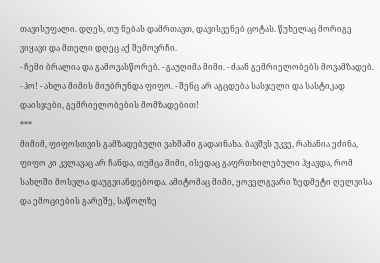თავისუფალი. დღეს, თუ ნებას დამრთავთ, დავისვენებ ცოტას. წუხელაც მორიგე ვიყავი და მთელი დღეც აქ შემოვრჩი.
- ჩემი ბრალია და გამოვასწორებ. - გაუღიმა მიმი. - ძაან გემრიელობებს მოვამზადებ.
- ჰო! - ახლა მიმის მიუბრუნდა ფიფო. - შენც არ აგცდება სასჯელი და სასტიკად დაისჯები, გემრიელობების მომზადებით!
***
მიმიმ, ფიფოსთვის გამზადებული ვახშამი გადაინახა. ბავშვს უკვე, რახანია ეძინა, ფიფო კი კვლავაც არ ჩანდა, თუმცა მიმი, ისედაც გაფრთხილებული ჰყავდა, რომ სახლში მოსვლა დაუგვიანდებოდა. ამიტომაც მიმი, ყოველგვარი ზედმეტი ღელვისა და ემოციების გარეშე, საწოლზე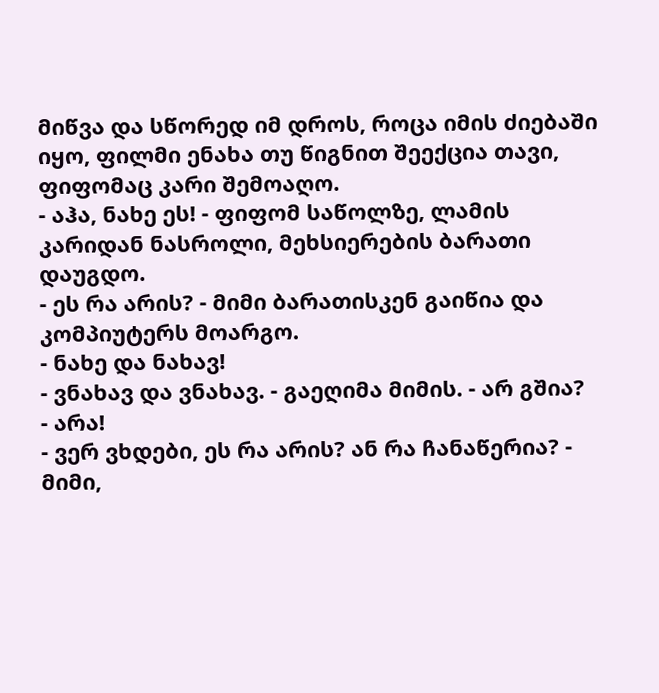მიწვა და სწორედ იმ დროს, როცა იმის ძიებაში იყო, ფილმი ენახა თუ წიგნით შეექცია თავი, ფიფომაც კარი შემოაღო.
- აჰა, ნახე ეს! - ფიფომ საწოლზე, ლამის კარიდან ნასროლი, მეხსიერების ბარათი დაუგდო.
- ეს რა არის? - მიმი ბარათისკენ გაიწია და კომპიუტერს მოარგო.
- ნახე და ნახავ!
- ვნახავ და ვნახავ. - გაეღიმა მიმის. - არ გშია?
- არა!
- ვერ ვხდები, ეს რა არის? ან რა ჩანაწერია? - მიმი,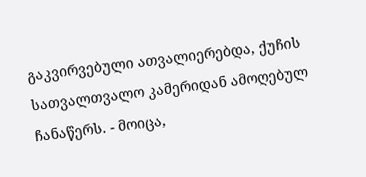გაკვირვებული ათვალიერებდა, ქუჩის სათვალთვალო კამერიდან ამოღებულ ჩანაწერს. - მოიცა,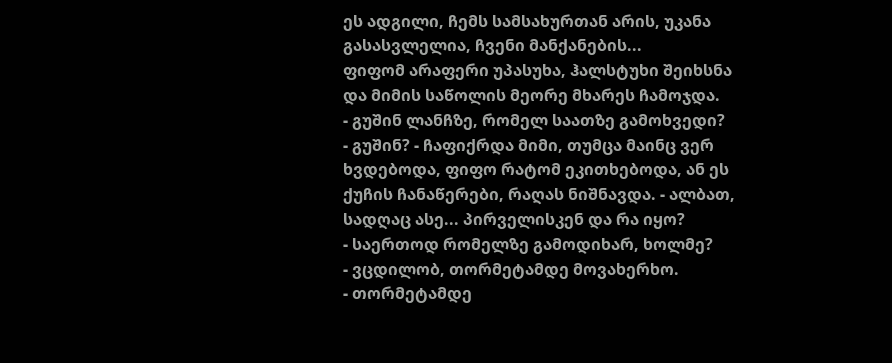ეს ადგილი, ჩემს სამსახურთან არის, უკანა გასასვლელია, ჩვენი მანქანების...
ფიფომ არაფერი უპასუხა, ჰალსტუხი შეიხსნა და მიმის საწოლის მეორე მხარეს ჩამოჯდა.
- გუშინ ლანჩზე, რომელ საათზე გამოხვედი?
- გუშინ? - ჩაფიქრდა მიმი, თუმცა მაინც ვერ ხვდებოდა, ფიფო რატომ ეკითხებოდა, ან ეს ქუჩის ჩანაწერები, რაღას ნიშნავდა. - ალბათ, სადღაც ასე... პირველისკენ და რა იყო?
- საერთოდ რომელზე გამოდიხარ, ხოლმე?
- ვცდილობ, თორმეტამდე მოვახერხო.
- თორმეტამდე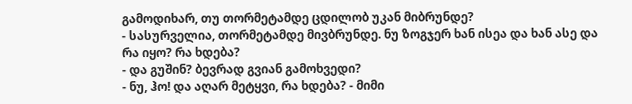გამოდიხარ, თუ თორმეტამდე ცდილობ უკან მიბრუნდე?
- სასურველია, თორმეტამდე მივბრუნდე. ნუ ზოგჯერ ხან ისეა და ხან ასე და რა იყო? რა ხდება?
- და გუშინ? ბევრად გვიან გამოხვედი?
- ნუ, ჰო! და აღარ მეტყვი, რა ხდება? - მიმი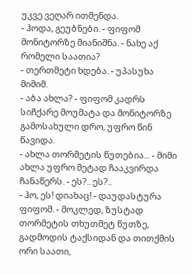უკვე ვეღარ ითმენდა.
- ჰოდა, გეუბნები. - ფიფომ მონიტორზე მიანიშნა. - ნახე აქ რომელი საათია?
- თერთმეტი ხდება. - უპასუხა მიმიმ.
- აბა ახლა? - ფიფომ კადრს სიჩქარე მოუმატა და მონიტორზე გამოსახული დრო, უფრო წინ წავიდა.
- ახლა თორმეტის წუთებია... - მიმი ახლა უფრო მეტად ჩააკვირდა ჩანაწერს. - ეს?.. ეს?..
- ჰო, ეს! დიახაც! - დაუდასტურა ფიფომ. - მოკლედ, ზუსტად თორმეტის თხუთმეტ წუთზე, გადმოდის ტაქსიდან და თითქმის ორი საათი,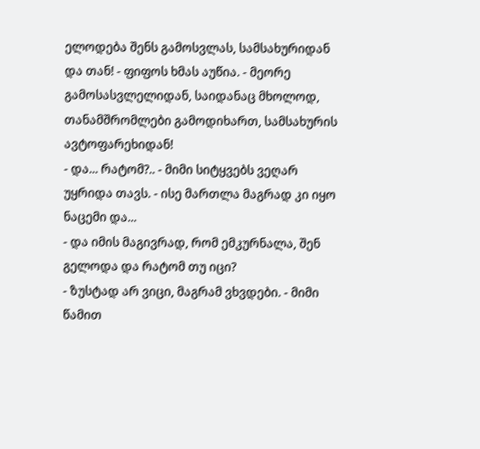ელოდება შენს გამოსვლას, სამსახურიდან და თან! - ფიფოს ხმას აუწია. - მეორე გამოსასვლელიდან, საიდანაც მხოლოდ, თანამშრომლები გამოდიხართ, სამსახურის ავტოფარეხიდან!
- და... რატომ?.. - მიმი სიტყვებს ვეღარ უყრიდა თავს. - ისე მართლა მაგრად კი იყო ნაცემი და...
- და იმის მაგივრად, რომ ემკურნალა, შენ გელოდა და რატომ თუ იცი?
- ზუსტად არ ვიცი, მაგრამ ვხვდები. - მიმი წამით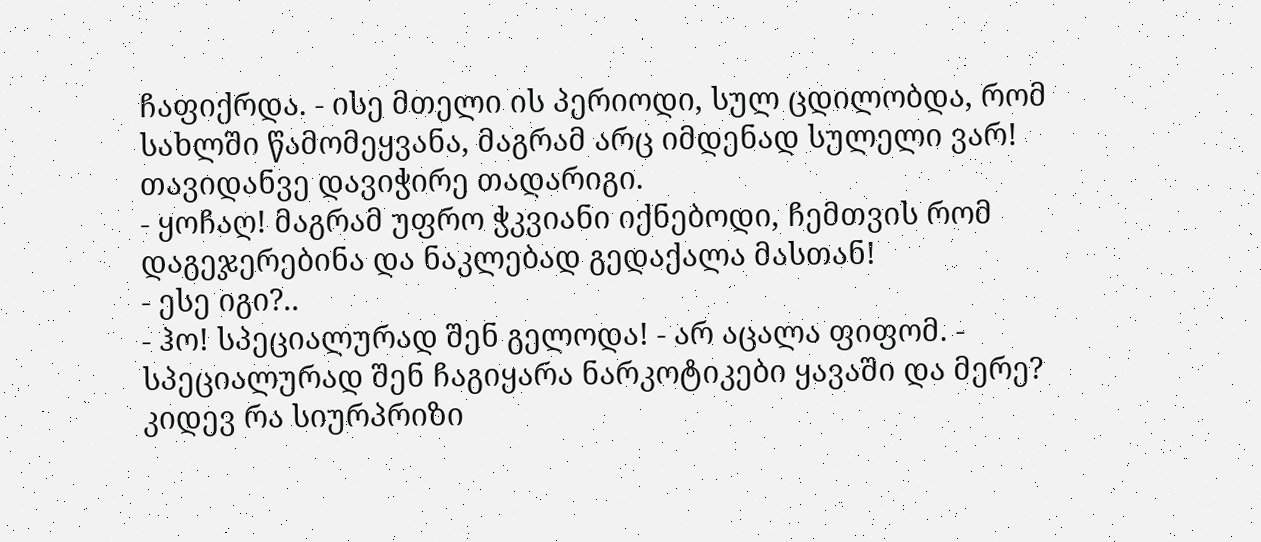ჩაფიქრდა. - ისე მთელი ის პერიოდი, სულ ცდილობდა, რომ სახლში წამომეყვანა, მაგრამ არც იმდენად სულელი ვარ! თავიდანვე დავიჭირე თადარიგი.
- ყოჩაღ! მაგრამ უფრო ჭკვიანი იქნებოდი, ჩემთვის რომ დაგეჯერებინა და ნაკლებად გედაქალა მასთან!
- ესე იგი?..
- ჰო! სპეციალურად შენ გელოდა! - არ აცალა ფიფომ. - სპეციალურად შენ ჩაგიყარა ნარკოტიკები ყავაში და მერე? კიდევ რა სიურპრიზი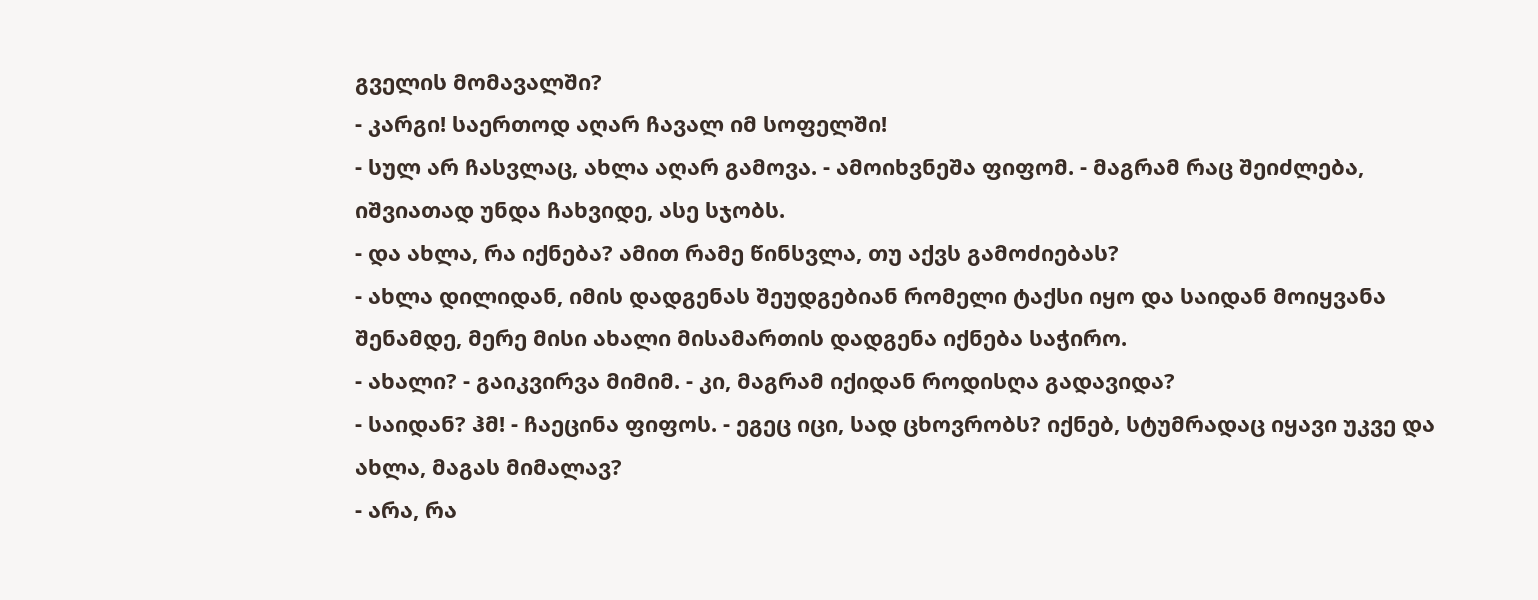გველის მომავალში?
- კარგი! საერთოდ აღარ ჩავალ იმ სოფელში!
- სულ არ ჩასვლაც, ახლა აღარ გამოვა. - ამოიხვნეშა ფიფომ. - მაგრამ რაც შეიძლება, იშვიათად უნდა ჩახვიდე, ასე სჯობს.
- და ახლა, რა იქნება? ამით რამე წინსვლა, თუ აქვს გამოძიებას?
- ახლა დილიდან, იმის დადგენას შეუდგებიან რომელი ტაქსი იყო და საიდან მოიყვანა შენამდე, მერე მისი ახალი მისამართის დადგენა იქნება საჭირო.
- ახალი? - გაიკვირვა მიმიმ. - კი, მაგრამ იქიდან როდისღა გადავიდა?
- საიდან? ჰმ! - ჩაეცინა ფიფოს. - ეგეც იცი, სად ცხოვრობს? იქნებ, სტუმრადაც იყავი უკვე და ახლა, მაგას მიმალავ?
- არა, რა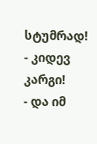სტუმრად!
- კიდევ კარგი!
- და იმ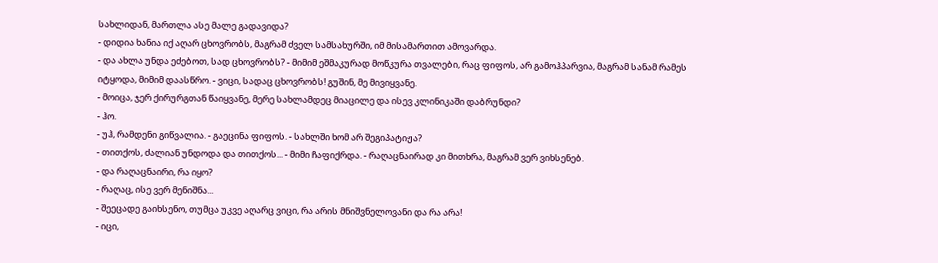სახლიდან, მართლა ასე მალე გადავიდა?
- დიდია ხანია იქ აღარ ცხოვრობს, მაგრამ ძველ სამსახურში, იმ მისამართით ამოვარდა.
- და ახლა უნდა ეძებოთ, სად ცხოვრობს? - მიმიმ ეშმაკურად მოწკურა თვალები, რაც ფიფოს, არ გამოჰპარვია, მაგრამ სანამ რამეს იტყოდა, მიმიმ დაასწრო. - ვიცი, სადაც ცხოვრობს! გუშინ, მე მივიყვანე.
- მოიცა, ჯერ ქირურგთან წაიყვანე, მერე სახლამდეც მიაცილე და ისევ კლინიკაში დაბრუნდი?
- ჰო.
- უჰ, რამდენი გიწვალია. - გაეცინა ფიფოს. - სახლში ხომ არ შეგიპატიჟა?
- თითქოს, ძალიან უნდოდა და თითქოს... - მიმი ჩაფიქრდა. - რაღაცნაირად კი მითხრა, მაგრამ ვერ ვიხსენებ.
- და რაღაცნაირი, რა იყო?
- რაღაც, ისე ვერ მენიშნა...
- შეეცადე გაიხსენო, თუმცა უკვე აღარც ვიცი, რა არის მნიშვნელოვანი და რა არა!
- იცი,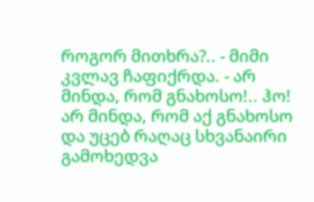როგორ მითხრა?.. - მიმი კვლავ ჩაფიქრდა. - არ მინდა, რომ გნახოსო!.. ჰო! არ მინდა, რომ აქ გნახოსო და უცებ რაღაც სხვანაირი გამოხედვა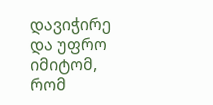დავიჭირე და უფრო იმიტომ, რომ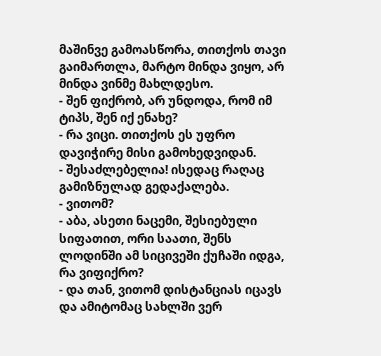მაშინვე გამოასწორა, თითქოს თავი გაიმართლა, მარტო მინდა ვიყო, არ მინდა ვინმე მახლდესო.
- შენ ფიქრობ, არ უნდოდა, რომ იმ ტიპს, შენ იქ ენახე?
- რა ვიცი. თითქოს ეს უფრო დავიჭირე მისი გამოხედვიდან.
- შესაძლებელია! ისედაც რაღაც გამიზნულად გედაქალება.
- ვითომ?
- აბა, ასეთი ნაცემი, შესიებული სიფათით, ორი საათი, შენს ლოდინში ამ სიცივეში ქუჩაში იდგა, რა ვიფიქრო?
- და თან, ვითომ დისტანციას იცავს და ამიტომაც სახლში ვერ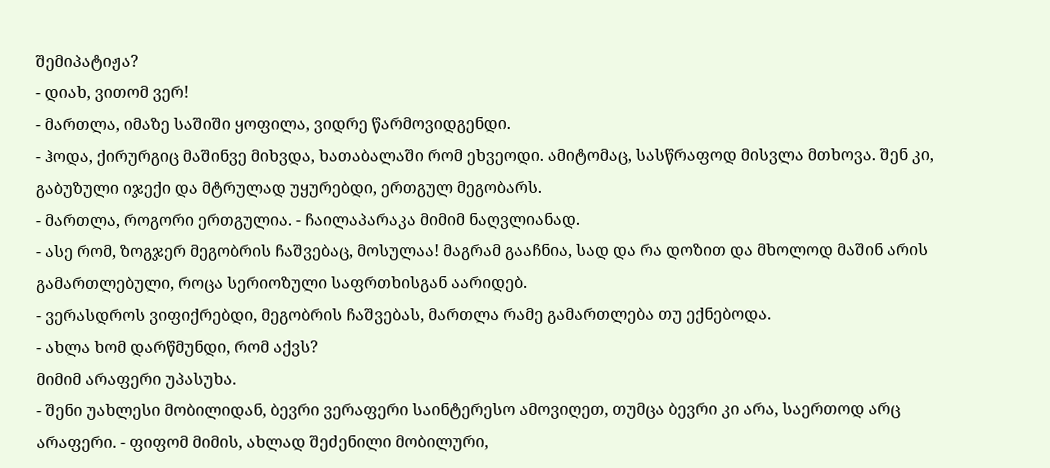შემიპატიჟა?
- დიახ, ვითომ ვერ!
- მართლა, იმაზე საშიში ყოფილა, ვიდრე წარმოვიდგენდი.
- ჰოდა, ქირურგიც მაშინვე მიხვდა, ხათაბალაში რომ ეხვეოდი. ამიტომაც, სასწრაფოდ მისვლა მთხოვა. შენ კი, გაბუზული იჯექი და მტრულად უყურებდი, ერთგულ მეგობარს.
- მართლა, როგორი ერთგულია. - ჩაილაპარაკა მიმიმ ნაღვლიანად.
- ასე რომ, ზოგჯერ მეგობრის ჩაშვებაც, მოსულაა! მაგრამ გააჩნია, სად და რა დოზით და მხოლოდ მაშინ არის გამართლებული, როცა სერიოზული საფრთხისგან აარიდებ.
- ვერასდროს ვიფიქრებდი, მეგობრის ჩაშვებას, მართლა რამე გამართლება თუ ექნებოდა.
- ახლა ხომ დარწმუნდი, რომ აქვს?
მიმიმ არაფერი უპასუხა.
- შენი უახლესი მობილიდან, ბევრი ვერაფერი საინტერესო ამოვიღეთ, თუმცა ბევრი კი არა, საერთოდ არც არაფერი. - ფიფომ მიმის, ახლად შეძენილი მობილური,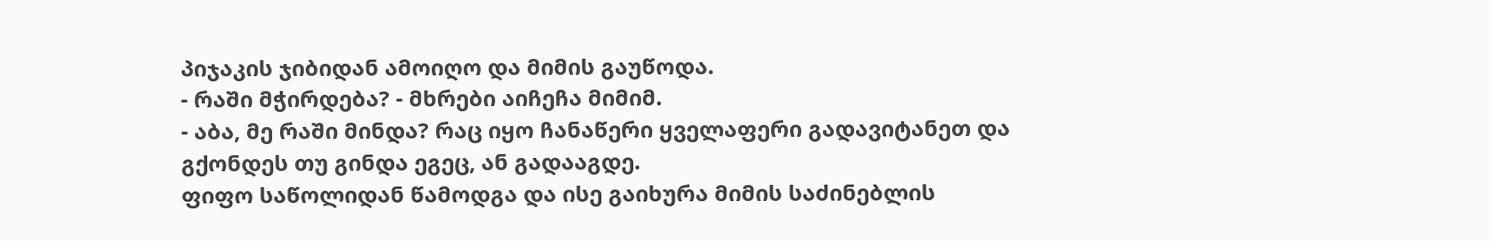პიჯაკის ჯიბიდან ამოიღო და მიმის გაუწოდა.
- რაში მჭირდება? - მხრები აიჩეჩა მიმიმ.
- აბა, მე რაში მინდა? რაც იყო ჩანაწერი ყველაფერი გადავიტანეთ და გქონდეს თუ გინდა ეგეც, ან გადააგდე.
ფიფო საწოლიდან წამოდგა და ისე გაიხურა მიმის საძინებლის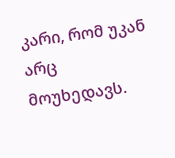კარი, რომ უკან არც მოუხედავს.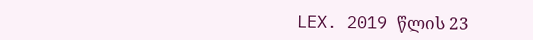LEX. 2019 წლის 23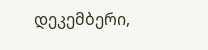დეკემბერი,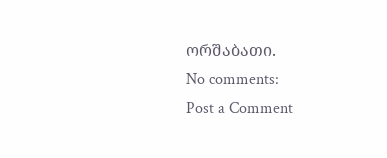ორშაბათი.
No comments:
Post a Comment